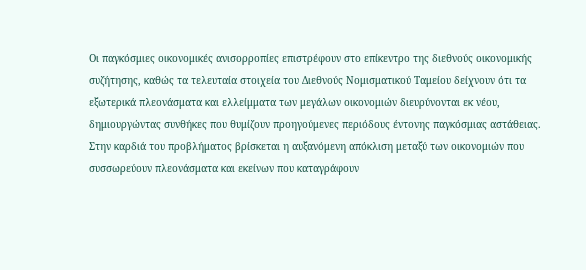Οι παγκόσμιες οικονομικές ανισορροπίες επιστρέφουν στο επίκεντρο της διεθνούς οικονομικής συζήτησης, καθώς τα τελευταία στοιχεία του Διεθνούς Νομισματικού Ταμείου δείχνουν ότι τα εξωτερικά πλεονάσματα και ελλείμματα των μεγάλων οικονομιών διευρύνονται εκ νέου, δημιουργώντας συνθήκες που θυμίζουν προηγούμενες περιόδους έντονης παγκόσμιας αστάθειας.
Στην καρδιά του προβλήματος βρίσκεται η αυξανόμενη απόκλιση μεταξύ των οικονομιών που συσσωρεύουν πλεονάσματα και εκείνων που καταγράφουν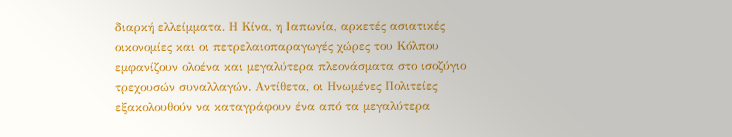διαρκή ελλείμματα. Η Κίνα, η Ιαπωνία, αρκετές ασιατικές οικονομίες και οι πετρελαιοπαραγωγές χώρες του Κόλπου εμφανίζουν ολοένα και μεγαλύτερα πλεονάσματα στο ισοζύγιο τρεχουσών συναλλαγών. Αντίθετα, οι Ηνωμένες Πολιτείες εξακολουθούν να καταγράφουν ένα από τα μεγαλύτερα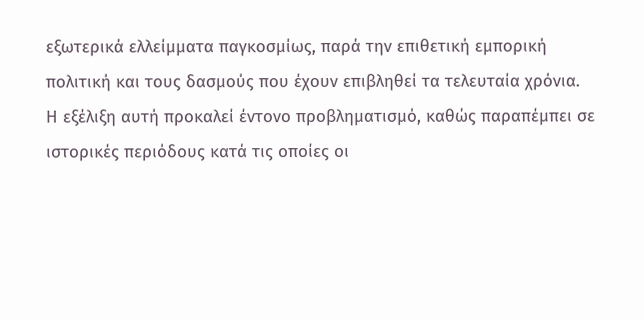εξωτερικά ελλείμματα παγκοσμίως, παρά την επιθετική εμπορική πολιτική και τους δασμούς που έχουν επιβληθεί τα τελευταία χρόνια.
Η εξέλιξη αυτή προκαλεί έντονο προβληματισμό, καθώς παραπέμπει σε ιστορικές περιόδους κατά τις οποίες οι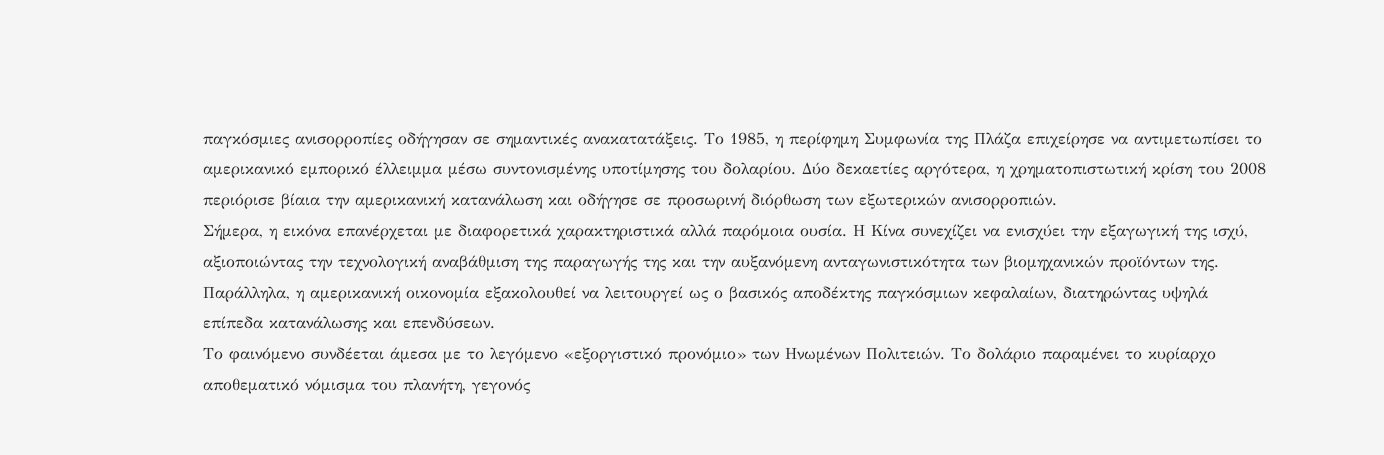παγκόσμιες ανισορροπίες οδήγησαν σε σημαντικές ανακατατάξεις. Το 1985, η περίφημη Συμφωνία της Πλάζα επιχείρησε να αντιμετωπίσει το αμερικανικό εμπορικό έλλειμμα μέσω συντονισμένης υποτίμησης του δολαρίου. Δύο δεκαετίες αργότερα, η χρηματοπιστωτική κρίση του 2008 περιόρισε βίαια την αμερικανική κατανάλωση και οδήγησε σε προσωρινή διόρθωση των εξωτερικών ανισορροπιών.
Σήμερα, η εικόνα επανέρχεται με διαφορετικά χαρακτηριστικά αλλά παρόμοια ουσία. Η Κίνα συνεχίζει να ενισχύει την εξαγωγική της ισχύ, αξιοποιώντας την τεχνολογική αναβάθμιση της παραγωγής της και την αυξανόμενη ανταγωνιστικότητα των βιομηχανικών προϊόντων της. Παράλληλα, η αμερικανική οικονομία εξακολουθεί να λειτουργεί ως ο βασικός αποδέκτης παγκόσμιων κεφαλαίων, διατηρώντας υψηλά επίπεδα κατανάλωσης και επενδύσεων.
Το φαινόμενο συνδέεται άμεσα με το λεγόμενο «εξοργιστικό προνόμιο» των Ηνωμένων Πολιτειών. Το δολάριο παραμένει το κυρίαρχο αποθεματικό νόμισμα του πλανήτη, γεγονός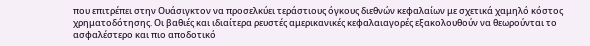που επιτρέπει στην Ουάσιγκτον να προσελκύει τεράστιους όγκους διεθνών κεφαλαίων με σχετικά χαμηλό κόστος χρηματοδότησης. Οι βαθιές και ιδιαίτερα ρευστές αμερικανικές κεφαλαιαγορές εξακολουθούν να θεωρούνται το ασφαλέστερο και πιο αποδοτικό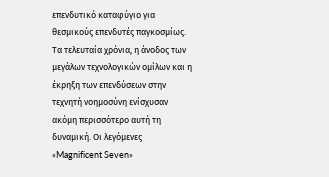επενδυτικό καταφύγιο για θεσμικούς επενδυτές παγκοσμίως.
Τα τελευταία χρόνια, η άνοδος των μεγάλων τεχνολογικών ομίλων και η έκρηξη των επενδύσεων στην τεχνητή νοημοσύνη ενίσχυσαν ακόμη περισσότερο αυτή τη δυναμική. Οι λεγόμενες «Magnificent Seven»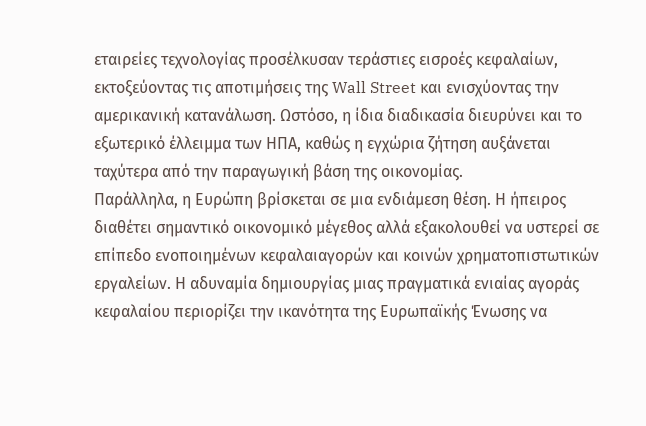εταιρείες τεχνολογίας προσέλκυσαν τεράστιες εισροές κεφαλαίων, εκτοξεύοντας τις αποτιμήσεις της Wall Street και ενισχύοντας την αμερικανική κατανάλωση. Ωστόσο, η ίδια διαδικασία διευρύνει και το εξωτερικό έλλειμμα των ΗΠΑ, καθώς η εγχώρια ζήτηση αυξάνεται ταχύτερα από την παραγωγική βάση της οικονομίας.
Παράλληλα, η Ευρώπη βρίσκεται σε μια ενδιάμεση θέση. Η ήπειρος διαθέτει σημαντικό οικονομικό μέγεθος αλλά εξακολουθεί να υστερεί σε επίπεδο ενοποιημένων κεφαλαιαγορών και κοινών χρηματοπιστωτικών εργαλείων. Η αδυναμία δημιουργίας μιας πραγματικά ενιαίας αγοράς κεφαλαίου περιορίζει την ικανότητα της Ευρωπαϊκής Ένωσης να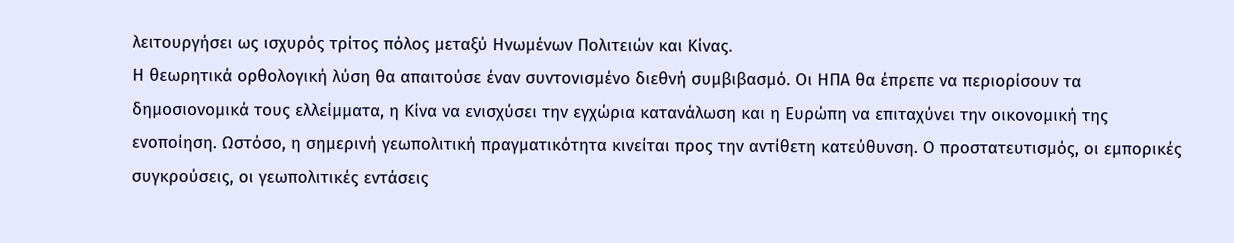λειτουργήσει ως ισχυρός τρίτος πόλος μεταξύ Ηνωμένων Πολιτειών και Κίνας.
Η θεωρητικά ορθολογική λύση θα απαιτούσε έναν συντονισμένο διεθνή συμβιβασμό. Οι ΗΠΑ θα έπρεπε να περιορίσουν τα δημοσιονομικά τους ελλείμματα, η Κίνα να ενισχύσει την εγχώρια κατανάλωση και η Ευρώπη να επιταχύνει την οικονομική της ενοποίηση. Ωστόσο, η σημερινή γεωπολιτική πραγματικότητα κινείται προς την αντίθετη κατεύθυνση. Ο προστατευτισμός, οι εμπορικές συγκρούσεις, οι γεωπολιτικές εντάσεις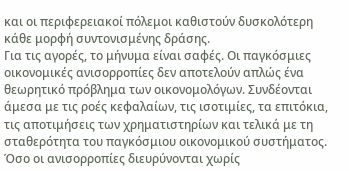και οι περιφερειακοί πόλεμοι καθιστούν δυσκολότερη κάθε μορφή συντονισμένης δράσης.
Για τις αγορές, το μήνυμα είναι σαφές. Οι παγκόσμιες οικονομικές ανισορροπίες δεν αποτελούν απλώς ένα θεωρητικό πρόβλημα των οικονομολόγων. Συνδέονται άμεσα με τις ροές κεφαλαίων, τις ισοτιμίες, τα επιτόκια, τις αποτιμήσεις των χρηματιστηρίων και τελικά με τη σταθερότητα του παγκόσμιου οικονομικού συστήματος. Όσο οι ανισορροπίες διευρύνονται χωρίς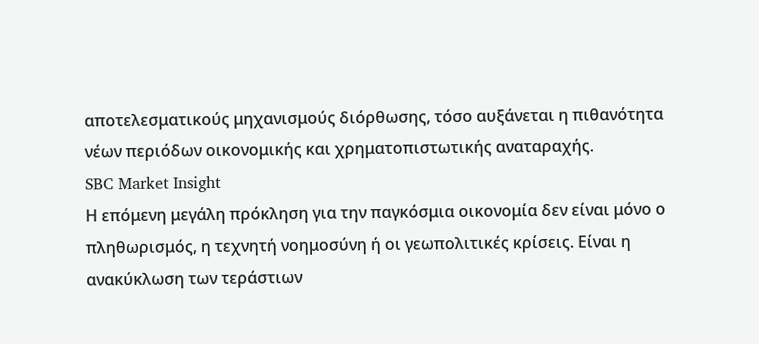αποτελεσματικούς μηχανισμούς διόρθωσης, τόσο αυξάνεται η πιθανότητα νέων περιόδων οικονομικής και χρηματοπιστωτικής αναταραχής.
SBC Market Insight
Η επόμενη μεγάλη πρόκληση για την παγκόσμια οικονομία δεν είναι μόνο ο πληθωρισμός, η τεχνητή νοημοσύνη ή οι γεωπολιτικές κρίσεις. Είναι η ανακύκλωση των τεράστιων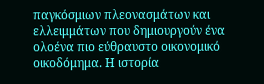παγκόσμιων πλεονασμάτων και ελλειμμάτων που δημιουργούν ένα ολοένα πιο εύθραυστο οικονομικό οικοδόμημα. Η ιστορία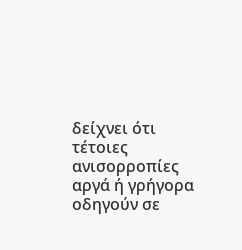δείχνει ότι τέτοιες ανισορροπίες αργά ή γρήγορα οδηγούν σε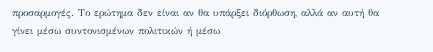προσαρμογές. Το ερώτημα δεν είναι αν θα υπάρξει διόρθωση, αλλά αν αυτή θα γίνει μέσω συντονισμένων πολιτικών ή μέσω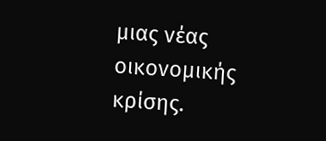μιας νέας οικονομικής κρίσης.